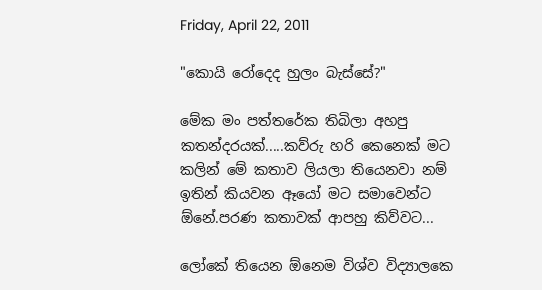Friday, April 22, 2011

"කොයි රෝදෙද හුලං බැස්සේ?"

මේක මං පත්තරේක තිබිලා අහපු කතන්දරයක්.....කව්රු හරි කෙනෙක් මට කලින් මේ කතාව ලියලා තියෙනවා නම් ඉතින් කියවන ඈයෝ මට සමාවෙන්ට ඕනේ.පරණ කතා‍වක් ආපහු කිව්වට...

ලෝකේ තියෙන ඕනෙම විශ්ව විද්‍යාලකෙ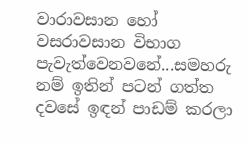වාරාවසාන හෝ වසරාවසාන විභාග පැවැත්වෙනවනේ...සමහරු නම් ඉතින් පටන් ගත්ත දවසේ ඉඳන් පාඩම් කරලා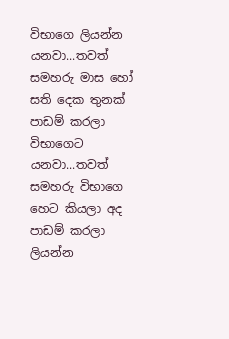විභාගෙ ලියන්න යනවා...තවත් සමහරු මාස හෝ සති දෙක තුනක් පාඩම් කරලා විභාගෙට යනවා...තවත් සමහරු විභාගෙ හෙට කියලා අද පාඩම් කරලා ලියන්න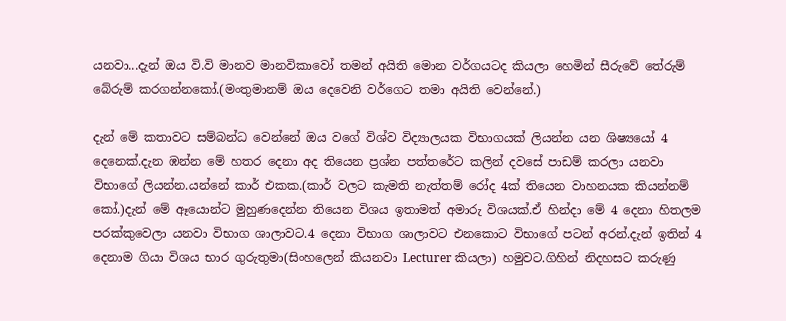යනවා...දැන් ඔය වි.වි මානව මානවිකාවෝ තමන් අයිති මොන වර්ගයටද කියලා හෙමින් සීරුවේ තේරුම් බේරුම් කරගන්නකෝ.(මංතුමානම් ඔය දෙවෙනි වර්ගෙට තමා අයිති වෙන්නේ.)

දැන් මේ කතාවට සම්බන්ධ වෙන්නේ ඔය වගේ විශ්ව විද්‍යාලයක විභාගයක් ලියන්න යන ශිෂ්‍යයෝ 4 දෙනෙක්.දැන ඹන්න මේ හ‍තර දෙනා අද තියෙන ප්‍රශ්න පත්තරේට කලින් දවසේ පාඩම් කරලා යනවා විභාගේ ලියන්න.යන්නේ කාර් එකක.(කාර් වලට කැමති නැත්තම් රෝද 4ක් තියෙන වාහනයක කියන්නම් කෝ.)දැන් ‍මේ ඈයොන්ට මුහුණදෙන්න තියෙන විශය ඉතාමත් අමාරු විශයක්.ඒ හින්දා මේ 4 දෙනා හිතලම පරක්කුවෙලා යනවා විභාග ශාලාවට.4 දෙනා විභාග ශාලාවට එනකොට විභාගේ පටන් අරන්.දැන් ඉතින් 4 දෙනාම ගියා විශය භාර ගුරුතුමා(සිංහලෙන් කියනවා Lecturer කියලා) හමුවට.ගිහින් නිදහසට කරුණු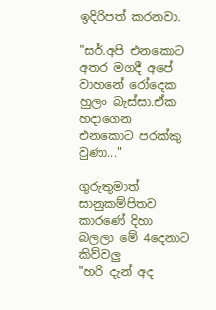ඉදිරිපත් කරනවා.

"සර්.අපි එනකොට අතර මගදී අපේ වාහනේ රෝදෙක හුලං බැස්සා.ඒක හදාගෙන එනකොට පරක්කු වුණා..."

ගුරුතුමාත් සානුකම්පිතව කාරණේ දිහා බලලා මේ 4දෙනාට කිව්වලු
"හරි දැන් අද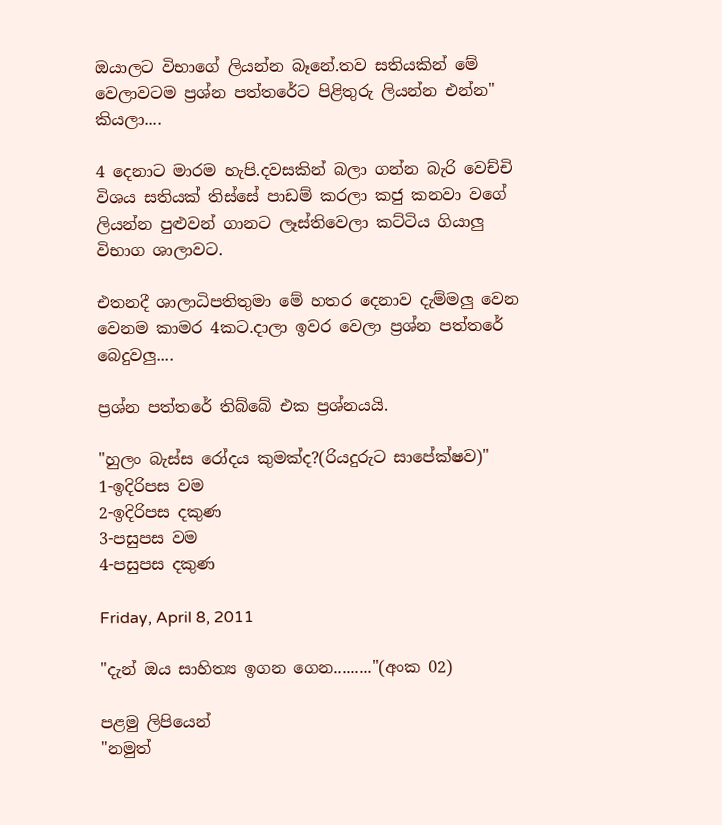ඔයාලට විභාගේ ලියන්න බෑනේ.තව සතියකින් මේ වෙලාවටම ප්‍රශ්න පත්තරේට පිළිතුරු ලියන්න එන්න" කියලා....

4 දෙනාට මාරම හැපි.දව‍සකින් බලා ගන්න බැරි වෙච්චි විශය සතියක් තිස්සේ පා‍ඩම් කරලා කජු කනවා වගේ ලියන්න පුළුවන් ගානට ලෑස්තිවෙලා කට්ටිය ගියාලු විභාග ශාලාවට.

එතනදී ශාලාධිපතිතුමා මේ හතර දෙනාව දැම්මලු වෙන වෙනම කාමර 4කට.දාලා ඉවර වෙලා ප්‍රශ්න පත්තරේ බෙදුවලු....

ප්‍රශ්න පත්තරේ තිබ්බේ එක ප්‍රශ්නයයි.

"හුලං බැස්ස රෝදය කුමක්ද?(රියදුරුට සාපේක්ෂව)"
1-ඉදිරිපස වම
2-ඉදිරිපස දකුණ
3-පසුපස වම
4-පසුපස දකුණ

Friday, April 8, 2011

"දැන් ඔය සාහිත්‍ය ඉගන ගෙන........."(අංක 02)

පළමු ලිපියෙන්
"නමුත්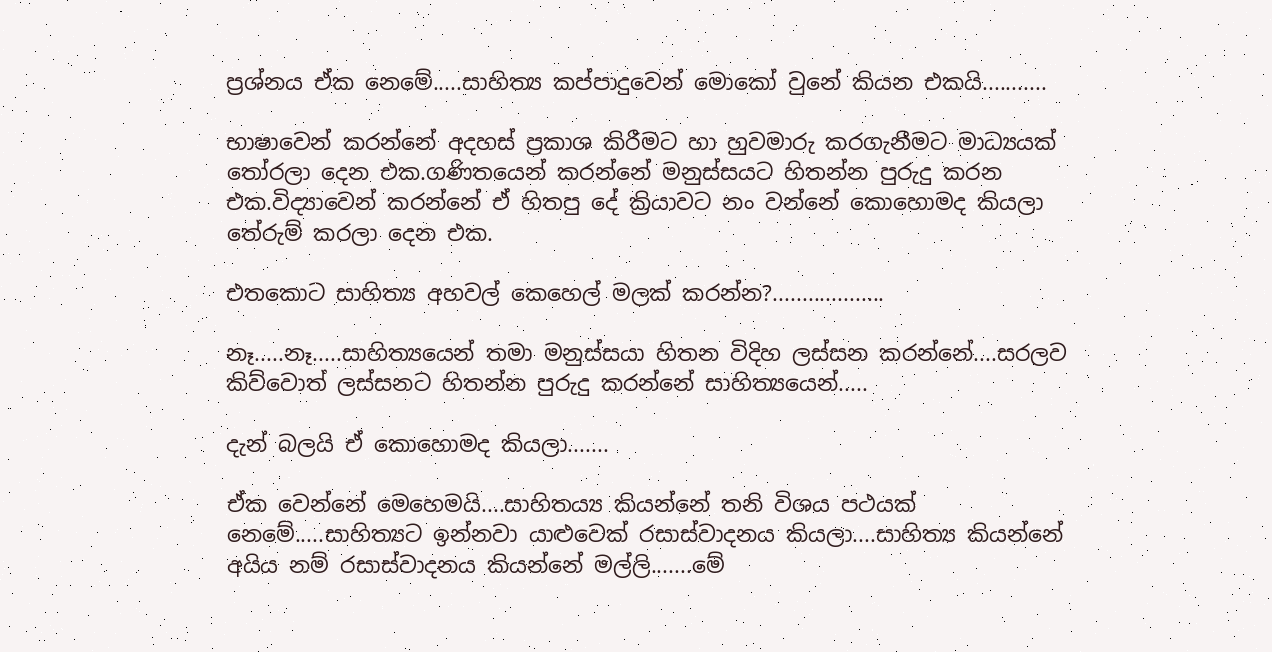ප්‍රශ්නය ඒක නෙමේ.....සාහිත්‍ය කප්පාදුවෙන් මොකෝ වුනේ කියන එකයි...........

භාෂාවෙන් කරන්නේ අදහස් ප්‍රකාශ කිරීමට හා හුවමාරු කරගැනීමට මාධ්‍යයක් තෝරලා දෙන එක.ගණිතයෙන් කරන්නේ මනුස්සයට හිතන්න පුරුදු කරන එක.විද්‍යාවෙන් කරන්නේ ඒ හිතපු දේ ක්‍රියාවට නං වන්නේ කොහොමද කියලා තේරුම් කරලා දෙන එක.

එතකොට සාහිත්‍ය අහවල් කෙහෙල් මලක් කරන්න?...................

නෑ.....නෑ.....සාහිත්‍යයෙන් තමා මනුස්සයා හිතන විදිහ ලස්සන කරන්නේ....සරලව කිව්වොත් ලස්සනට හිතන්න පුරුදු කරන්නේ සාහිත්‍යයෙන්.....

දැන් බලයි ඒ කොහොමද කියලා.......

ඒක වෙන්නේ මෙහෙමයි....සාහිතය්‍ය කියන්නේ තනි විශය පථයක් නෙමේ.....සාහිත්‍යට ඉන්නවා යාළුවෙක් රසාස්වාදනය කියලා....සාහිත්‍ය කියන්නේ අයිය නම් රසාස්වාදනය කියන්නේ මල්ලි.......මේ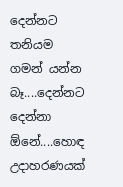දෙන්නට තනියම ගමන් යන්න බෑ....දෙන්නට දෙන්නා ඕනේ....හොඳ උදාහරණයක්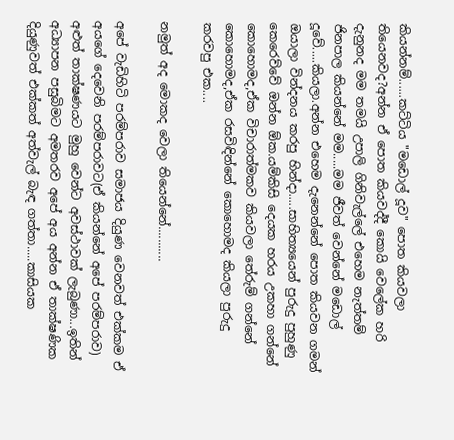කියන්නම්......කට්ටිය "මඩොල් දූව" පොත කියවලා තියෙනවද?අන්න ඒ පොත කියවද්දී කොයි වෙලේක හරි දැනුනද මම තමයි උපාලි ගිනිවැල්ලේ එහෙම නැත්තම් ජිනපාල කියන්නේ මම.....මම ජීවත් වෙන්නේ ම‍‍‍ඩොල් දූවේ.....කියලා.අන්න එහෙම දැනෙන්නේ පොත කියවන ගමන් ඔයාලා වින්දනය කරපු හින්දා.....සාහිත්‍යයෙන් පුරුදු පුහුණු කෙරෙව්වේ ඔන්න ඕක.යම්කිසි දෙයක හරය උකහා ගන්නේ කොහොමද,ඒක විචාරාත්මකව කියවලා තේරුම් ගන්නේ කොහොමද,ඒක රසවිඳින්නේ කොහොමද කියලා පුරුදු කරවපු එක....

නමුත් අද මොකද වෙලා තියෙන්නේ...........

අපේ වැඩිහිටි පරම්පරාව සමාජය දියුණ වෙනවත් එක්කම ඒ අයගේ දෙවෙනි පරම්පරාවට(ඒ කියන්නේ අපේ පරම්පරාව) අළුත් තාක්ෂණයට මුහු වෙන්ට අවස්ථාවක් ලැබුණා...ඉතින් අධ්‍යාපන පසුබිමට අමතරව අපේ අය අන්න ඒ තාක්ෂණික දියුණුවත් එක්කත් අත්වැල් බැඳ ගත්තා.....කාසියක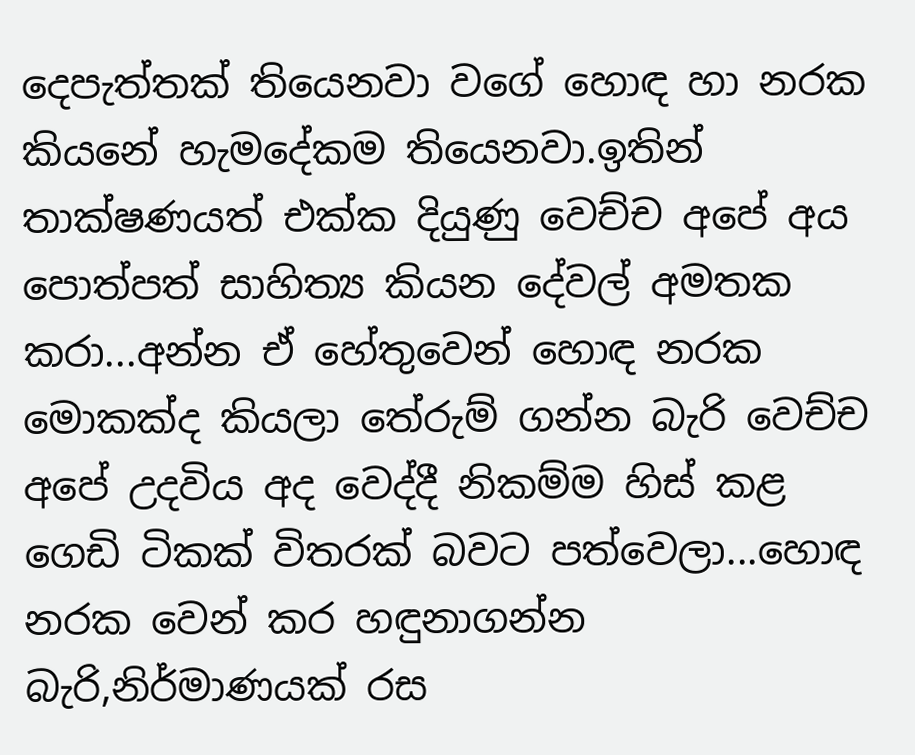දෙපැත්තක් තියෙනවා වගේ හොඳ හා නරක කියනේ හැම‍දේකම තියෙනවා.ඉතින් තාක්ෂණයත් එක්ක දියුණු වෙච්ච අපේ අය පොත්පත් සාහිත්‍ය කියන දේවල් අමතක කරා...අන්න ඒ හේතුවෙන් හොඳ නරක මොකක්ද කියලා තේරුම් ගන්න බැරි වෙච්ච අපේ උදවිය අද වෙද්දී නිකම්ම හිස් කළ ගෙඩි ටිකක් විතරක් බවට පත්වෙලා...හොඳ නරක වෙන් කර හඳුනාගන්න බැරි,නිර්මාණයක් රස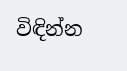විඳින්න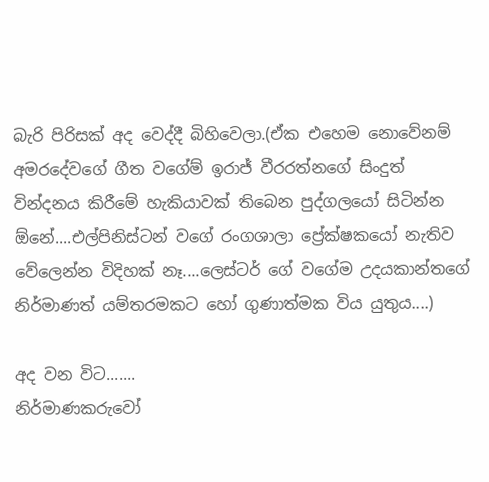බැරි පිරිසක් අද වෙද්දී බිහිවෙලා.(ඒක එහෙම නොවේනම් අමරදේවගේ ගීත වගේම් ඉරාජ් වීරරත්නගේ සිංදුත් වින්දනය කිරීමේ හැකියාවක් තිබෙන පුද්ගලයෝ සිටින්න ඕනේ....එල්පිනිස්ටන් වගේ රංගශාලා ප්‍රේක්ෂකයෝ නැතිව වේලෙන්න විදිහක් නෑ....ලෙස්ටර් ගේ වගේම උදයකාන්තගේ නිර්මාණත් යම්තරමකට හෝ ගුණාත්මක විය යුතුය....)

අද වන විට.......
නිර්මාණකරුවෝ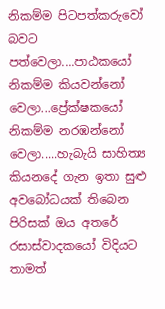නිකම්ම පිටපත්කරුවෝ බවට පත්වෙලා....පාඨකයෝ නිකම්ම කියවන්නෝ වෙලා...ප්‍රේක්ෂකයෝ නිකම්ම නරඹන්නෝ වෙලා.....හැබැයි සාහිත්‍ය කිය‍නදේ ගැන ඉතා සුළු අවබෝධයක් තිබෙන පිරිසක් ඔය අතරේ රසාස්වාදකයෝ විදියට තාමත්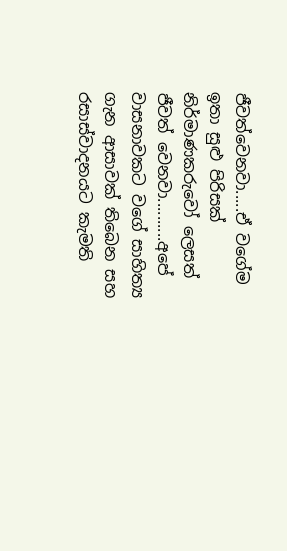ජීවත්වෙනවා.....ඒ වගේම ඉතා සුළු පිරිසක් නිර්මාණකරුවෝ ලෙසත් ජීවත් වෙනවා..........අපේ වාසනාවකට වගේ සාහිත්‍ය ගැන ආසාවක් තිබෙන සහ රසාස්වාදනයට කැමති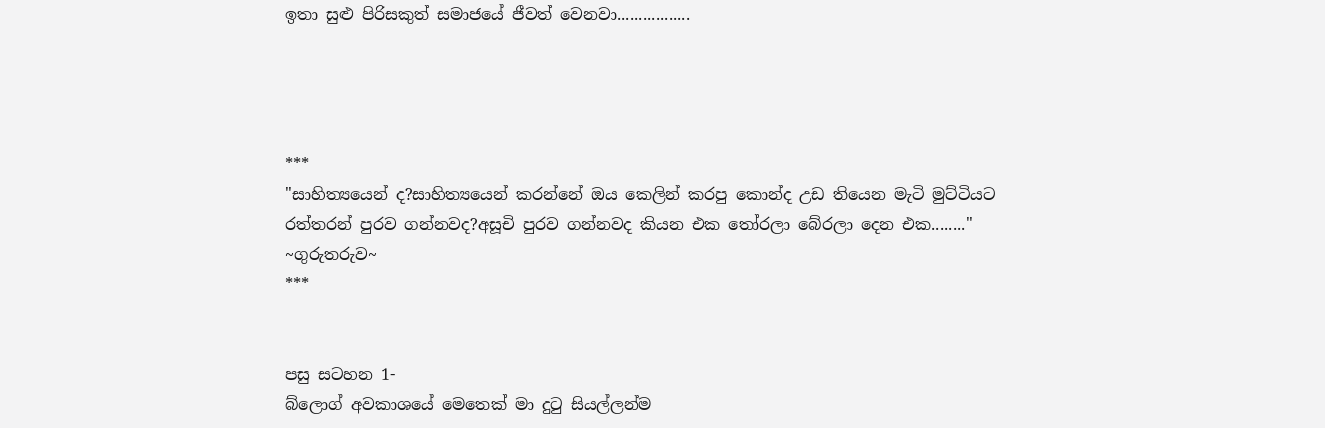ඉතා සුළු පිරිසකුත් සමාජයේ ජීවත් වෙනවා.................




***
"සාහිත්‍යයෙන් ද?සාහිත්‍යයෙන් කරන්නේ ඔය කෙලින් කරපු කොන්ද උඩ තියෙන මැටි මුට්ටියට රත්තරන් පුරව ගන්නවද?අසූචි පුරව ගන්නවද කියන එක තෝරලා බේරලා දෙන එක........"
~ගුරුතරුව~
***


පසු සටහන 1-
බ්ලොග් අවකාශයේ මෙතෙක් මා දුටු සියල්ලන්ම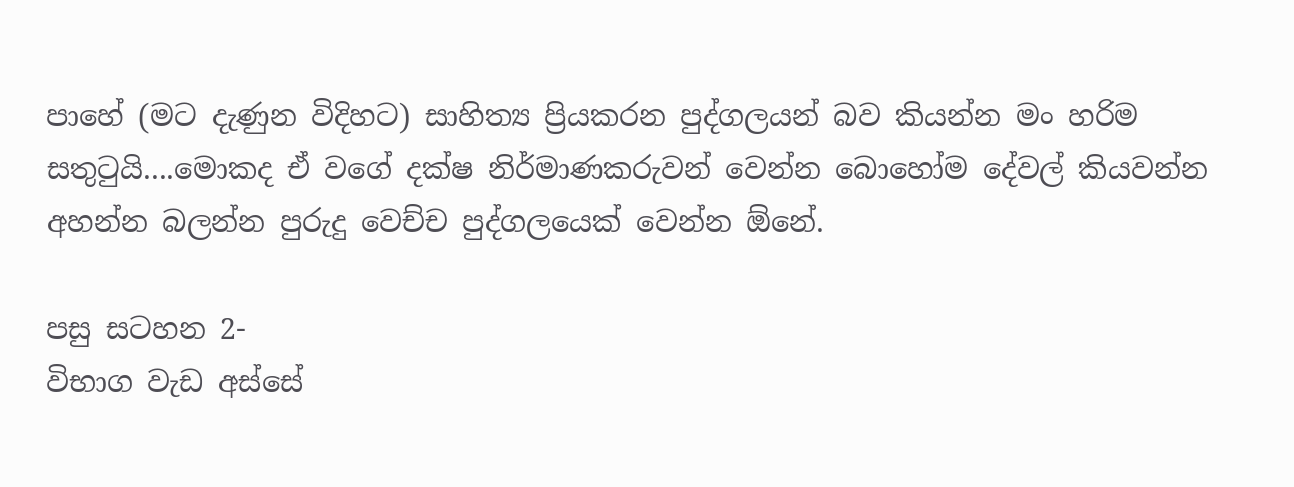පාහේ (මට දැණුන විදිහට) සාහිත්‍ය ප්‍රියකරන පුද්ගලයන් බව කියන්න මං හරිම සතුටුයි....මොකද ඒ වගේ දක්ෂ නිර්මාණකරුවන් වෙන්න බොහෝම දේවල් කියවන්න අහන්න බලන්න පුරුදු වෙච්ච පුද්ගලයෙක් වෙන්න ඕනේ.

පසු සටහන 2-
විභාග වැඩ අස්සේ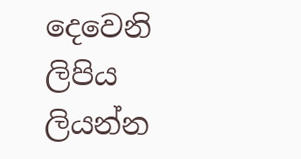දෙවෙනි ලිපිය ලියන්න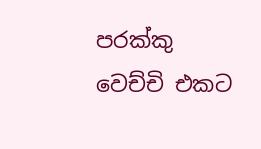පරක්කු වෙච්චි එකට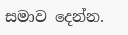සමාව දෙන්න.